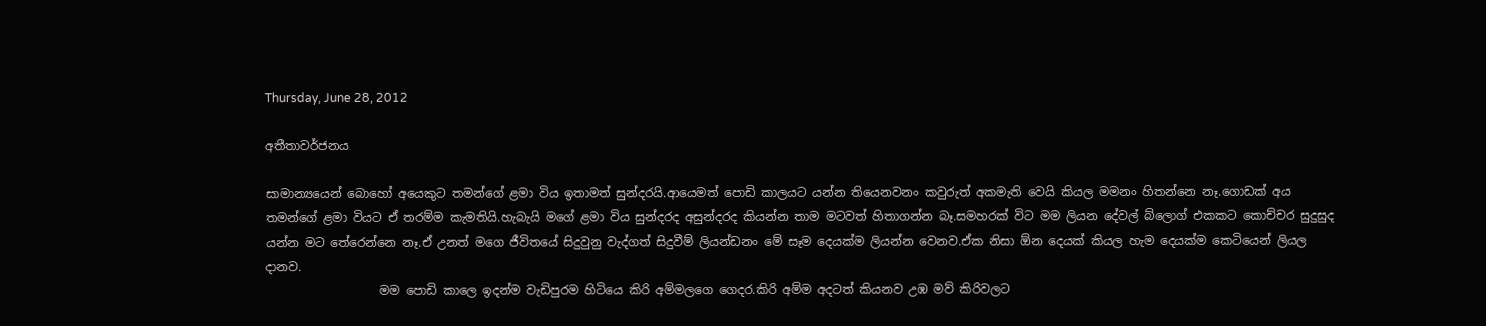Thursday, June 28, 2012

අතීතාවර්ජනය

සාමාන්‍යයෙන් බොහෝ අයෙකුට තමන්ගේ ළමා විය ඉතාමත් සුන්දරයි.ආයෙමත් පොඩි කාලයට යන්න තියෙනවනං කවුරුත් අකමැති වෙයි කියල මමනං හිතන්නෙ නෑ.ගොඩක් අය තමන්ගේ ළමා වියට ඒ තරම්ම කැමතියි.හැබැයි මගේ ළමා විය සුන්දරද අසුන්දරද කියන්න තාම මටවත් හිතාගන්න බෑ.සමහරක් විට මම ලියන දේවල් බ්ලොග් එකකට කොච්චර සුදුසුද යන්න මට තේරෙන්නෙ නෑ.ඒ උනත් මගෙ ජීවිතයේ සිදුවුනු වැද්ගත් සිදුවීම් ලියන්ඩනං මේ සෑම දෙයක්ම ලියන්න වෙනව.ඒක නිසා ඕන දෙයක් කියල හැම දෙයක්ම කෙටියෙන් ලියල දානව.
                   මම පොඩි කාලෙ ඉදන්ම වැඩිපුරම හිටියෙ කිරි අම්මලගෙ ගෙදර.කිරි අම්ම අදටත් කියනව උඹ මව් කිරිවලට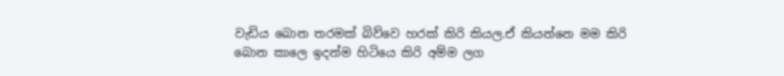වැඩිය බොන තරමක් බිව්වෙ හරක් කිරි කියල.ඒ කියන්නෙ මම කිරි බොන කාලෙ ඉදන්ම හිටියෙ කිරි අම්ම ලග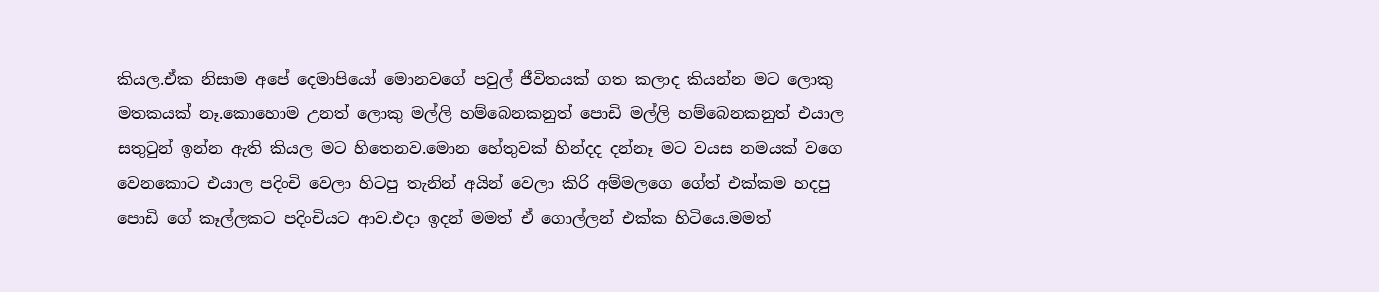කියල.ඒක නිසාම අපේ දෙමාපියෝ මොනවගේ පවුල් ජීවිතයක් ගත කලාද කියන්න මට ලොකු මතකයක් නෑ.කොහොම උනත් ලොකු මල්ලි හම්බෙනකනුත් පොඩි මල්ලි හම්බෙනකනුත් එයාල සතුටුන් ඉන්න ඇති කියල මට හිතෙනව.මොන හේතුවක් හින්දද දන්නෑ මට වයස නමයක් වගෙ වෙනකොට එයාල පදිංචි වෙලා හිටපු තැනින් අයින් වෙලා කිරි අම්මලගෙ ගේත් එක්කම හදපු පොඩි ගේ කෑල්ලකට පදිංචියට ආව.එදා ඉදන් මමත් ඒ ගොල්ලන් එක්ක හිටියෙ.මමත්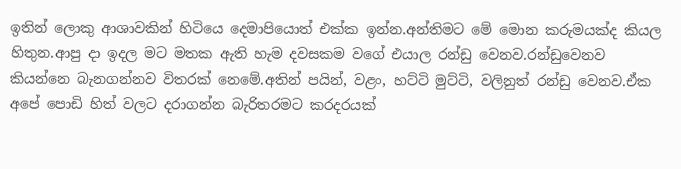ඉතින් ලොකු ආශාවකින් හිටියෙ දෙමාපියොත් එක්ක ඉන්න.අන්තිමට මේ මොන කරුමයක්ද කියල හිතුන.ආපු දා ඉදල මට මතක ඇති හැම දවසකම වගේ එයාල රන්ඩු වෙනව.රන්ඩුවෙනව කියන්නෙ බැනගන්නව විතරක් නෙමේ.අතින් පයින්, වළං, හට්ටි මුට්ටි, වලිනුත් රන්ඩු වෙනව.ඒක අපේ පොඩි හිත් වලට දරාගන්න බැරිතරමට කරදරයක්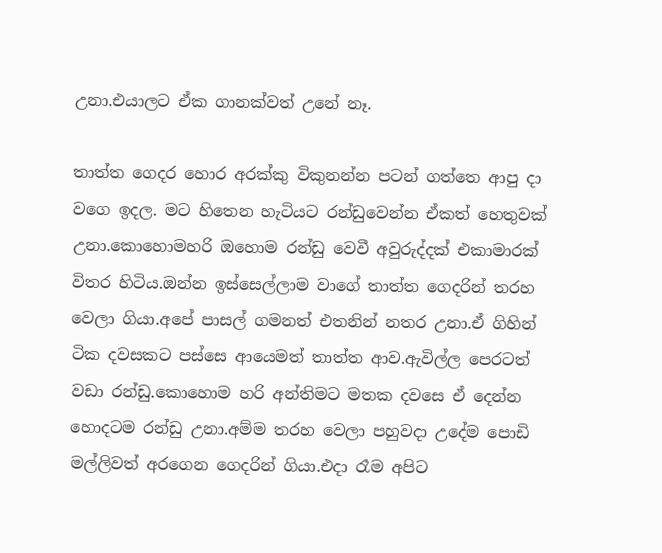උනා.එයාලට ඒක ගානක්වත් උනේ නෑ.

තාත්ත ගෙදර හොර අරක්කු විකුනන්න පටන් ගත්තෙ ආපු දා වගෙ ඉදල. මට හිතෙන හැටියට රන්ඩුවෙන්න ඒකත් හෙතුවක් උනා.කොහොමහරි ඔහොම රන්ඩු වෙවී අවුරුද්දක් එකාමාරක් විතර හිටිය.ඔන්න ඉස්සෙල්ලාම වාගේ තාත්ත ගෙදරින් තරහ වෙලා ගියා.අපේ පාසල් ගමනත් එතනින් නතර උනා.ඒ ගිහින් ටික දවසකට පස්සෙ ආයෙමත් තාත්ත ආව.ඇවිල්ල පෙරටත් වඩා රන්ඩු.කොහොම හරි අන්තිමට මතක දවසෙ ඒ දෙන්න හොදටම රන්ඩු උනා.අම්ම තරහ වෙලා පහුවදා උදේම පොඩි මල්ලිවත් අරගෙන ගෙදරින් ගියා.එදා රෑම අපිට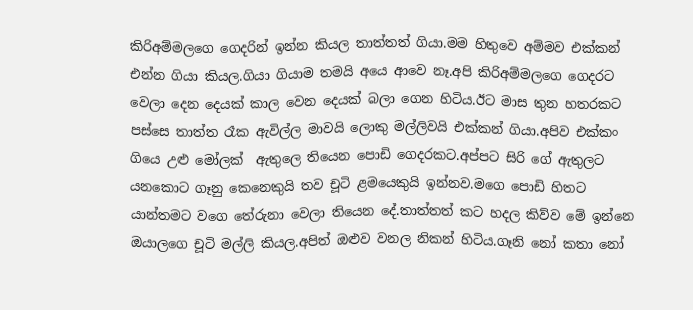කිරිඅම්මලගෙ ගෙදරින් ඉන්න කියල තාත්තත් ගියා.මම හිතුවෙ අම්මව එක්කන් එන්න ගියා කියල.ගියා ගියාම තමයි අයෙ ආවෙ නෑ.අපි කිරිඅම්මලගෙ ගෙදරට වෙලා දෙන දෙයක් කාල වෙන දෙයක් බලා ගෙන හිටිය.ඊට මාස තුන හතරකට පස්සෙ තාත්ත රෑක ඇවිල්ල මාවයි ලොකු මල්ලිවයි එක්කන් ගියා.අපිව එක්කං ගියෙ උළු මෝලක්  ඇතුලෙ තියෙන පොඩි ගෙදරකට.අප්පට සිරි ගේ ඇතුලට යනකොට ගෑනු කෙනෙකුයි තව චූටි ළමයෙකුයි ඉන්නව.මගෙ පොඩි හිතට යාන්තමට වගෙ තේරුනා වෙලා තියෙන දේ.තාත්තත් කට හදල කිව්ව මේ ඉන්නෙ ඔයාලගෙ චූටි මල්ලි කියල.අපිත් ඔළුව වනල නිකන් හිටිය.ගෑනි නෝ කතා නෝ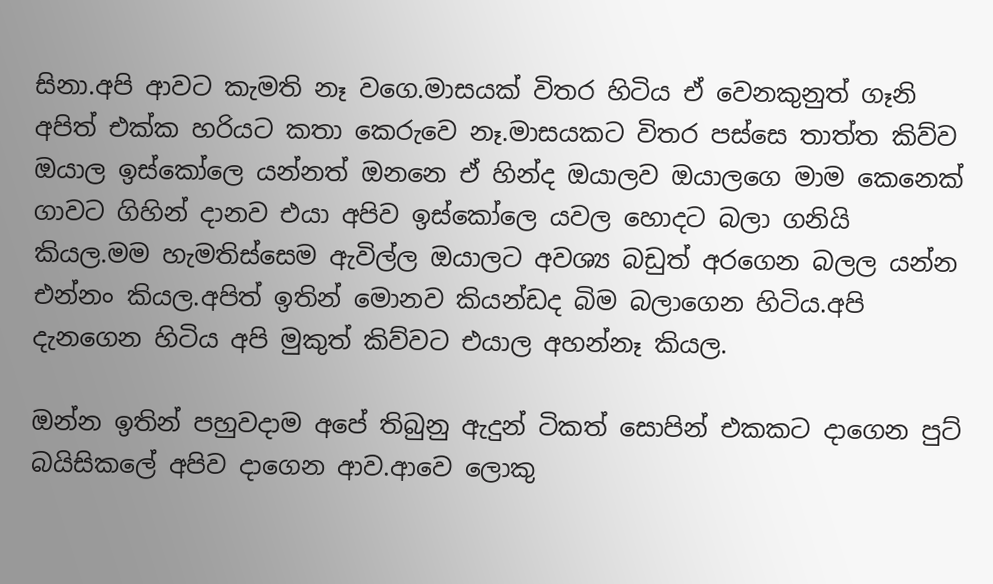සිනා.අපි ආවට කැමති නෑ වගෙ.මාසයක් විතර හිටිය ඒ වෙනකුනුත් ගෑනි අපිත් එක්ක හරියට කතා කෙරුවෙ නෑ.මාසයකට විතර පස්සෙ තාත්ත කිව්ව ඔයාල ඉස්කෝලෙ යන්නත් ඔනනෙ ඒ හින්ද ඔයාලව ඔයාලගෙ මාම කෙනෙක් ගාවට ගිහින් දානව එයා අපිව ඉස්කෝලෙ යවල හොදට බලා ගනියි කියල.මම හැමතිස්සෙම ඇවිල්ල ඔයාලට අවශ්‍ය බඩුත් අරගෙන බලල යන්න එන්නං කියල.අපිත් ඉතින් මොනව කියන්ඩද බිම බලාගෙන හිටිය.අපි දැනගෙන හිටිය අපි මුකුත් කිව්වට එයාල අහන්නෑ කියල.

ඔන්න ඉතින් පහුවදාම අපේ තිබුනු ඇදුන් ටිකත් සොපින් එකකට දාගෙන පුට් බයිසිකලේ අපිව දාගෙන ආව.ආවෙ ලොකු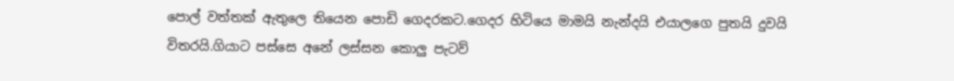පොල් වත්තක් ඇතුලෙ තියෙන පොඩි ගෙදරකට.ගෙදර හිටියෙ මාමයි නැන්දයි එයාලගෙ පුතයි දුවයි විතරයි.ගියාට පස්සෙ අනේ ලස්සන කොලු පැටව්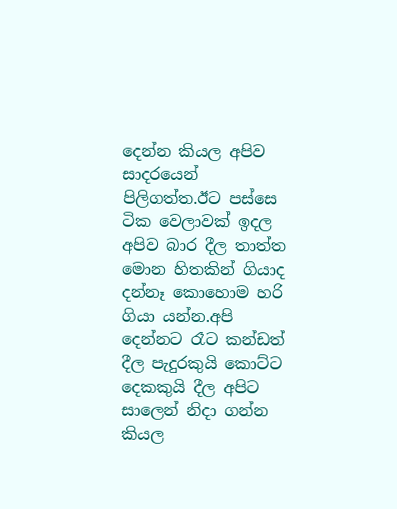දෙන්න කියල අපිව සාදරයෙන් පිලිගත්ත.ඊට පස්සෙ ටික වෙලාවක් ඉදල  අපිව බාර දීල තාත්ත මොන හිතකින් ගියාද දන්නෑ කොහොම හරි ගියා යන්න.අපි දෙන්නට රෑට කන්ඩත් දීල පැදුරකුයි කොට්ට දෙකකුයි දීල අපිට සාලෙන් නිදා ගන්න කියල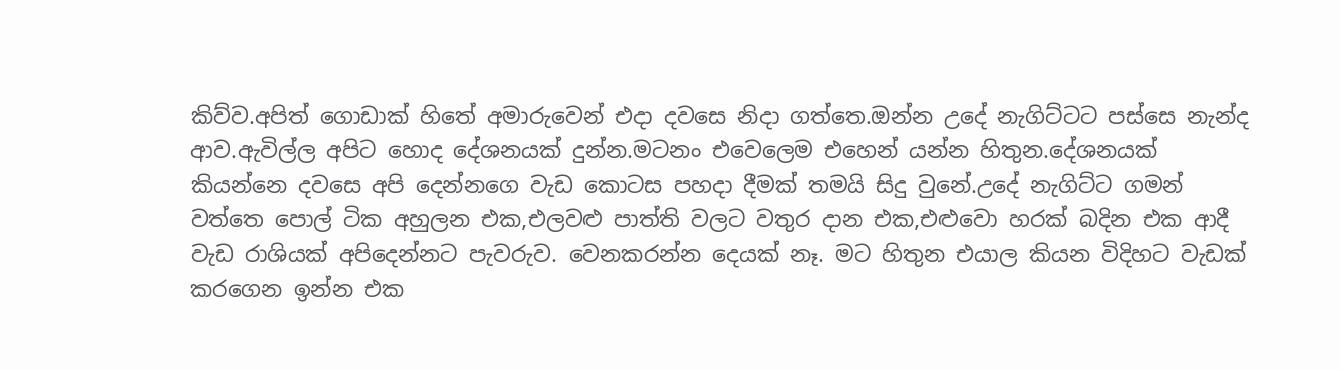කිව්ව.අපිත් ගොඩාක් හිතේ අමාරුවෙන් එදා දවසෙ නිදා ගත්තෙ.ඔන්න උදේ නැගිට්ටට පස්සෙ නැන්ද ආව.ඇවිල්ල අපිට හොද දේශනයක් දුන්න.මටනං එවෙලෙම එහෙන් යන්න හිතුන.දේශනයක් කියන්නෙ දවසෙ අපි දෙන්නගෙ වැඩ කොටස පහදා දීමක් තමයි සිදු වුනේ.උදේ නැගිට්ට ගමන් වත්තෙ පොල් ටික අහුලන එක,එලවළු පාත්ති වලට වතුර දාන එක,එළුවො හරක් බදින එක ආදී වැඩ රාශියක් අපිදෙන්නට පැවරුව. වෙනකරන්න දෙයක් නෑ. මට හිතුන එයාල කියන විදිහට වැඩක් කරගෙන ඉන්න එක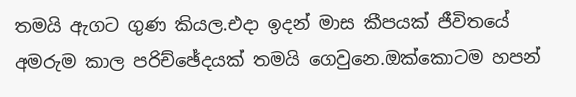තමයි ඇගට ගුණ කියල.එදා ඉදන් මාස කීපයක් ජීවිතයේ අමරුම කාල පරිච්ඡේදයක් තමයි ගෙවුනෙ.ඔක්කොටම හපන්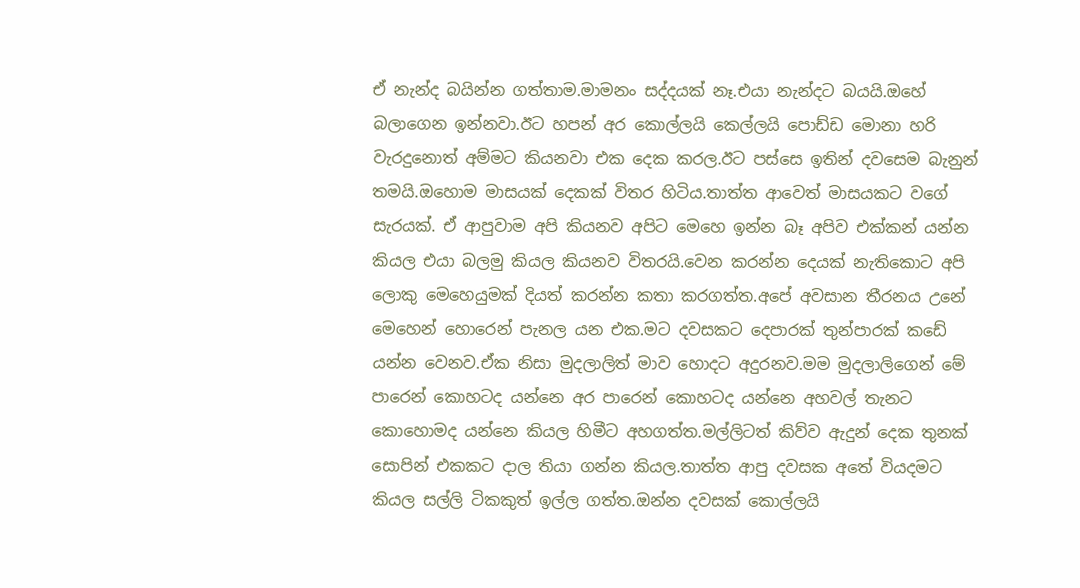ඒ නැන්ද බයින්න ගත්තාම.මාමනං සද්දයක් නෑ.එයා නැන්දට බයයි.ඔහේ බලාගෙන ඉන්නවා.ඊට හපන් අර කොල්ලයි කෙල්ලයි පොඩ්ඩ මොනා හරි වැරදුනොත් අම්මට කියනවා එක දෙක කරල.ඊට පස්සෙ ඉතින් දවසෙම බැනුන් තමයි.ඔහොම මාසයක් දෙකක් විතර හිටිය.තාත්ත ආවෙත් මාසයකට වගේ සැරයක්. ඒ ආපුවාම අපි කියනව අපිට මෙහෙ ඉන්න බෑ අපිව එක්කන් යන්න කියල එයා බලමු කියල කියනව විතරයි.වෙන කරන්න දෙයක් නැතිකොට අපි ලොකු මෙහෙයුමක් දියත් කරන්න කතා කරගත්ත.අපේ අවසාන තීරනය උනේ මෙහෙන් හොරෙන් පැනල යන එක.මට දවසකට දෙපාරක් තුන්පාරක් කඩේ යන්න වෙනව.ඒක නිසා මුදලාලිත් මාව හොදට අදුරනව.මම මුදලාලිගෙන් මේ පාරෙන් කොහටද යන්නෙ අර පාරෙන් කොහටද යන්නෙ අහවල් තැනට කොහොමද යන්නෙ කියල හිමීට අහගත්ත.මල්ලිටත් කිව්ව ඇදුන් දෙක තුනක් සොපින් එකකට දාල තියා ගන්න කියල.තාත්ත ආපු දවසක අතේ වියදමට කියල සල්ලි ටිකකුත් ඉල්ල ගත්ත.ඔන්න දවසක් කොල්ලයි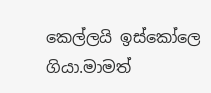කෙල්ලයි ඉස්කෝලෙ ගියා.මාමත්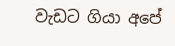වැඩට ගියා අපේ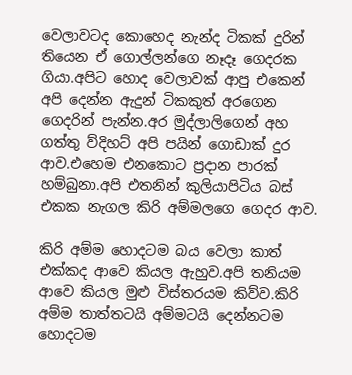වෙලාවටද කොහෙද නැන්ද ටිකක් දුරින් තියෙන ඒ ගොල්ලන්ගෙ නෑදෑ ගෙදරක ගියා.අපිට හොද වෙලාවක් ආපු එකෙන් අපි දෙන්න ඇදුන් ටිකකුත් අරගෙන ගෙදරින් පැන්න.අර මුද්ලාලිගෙන් අහ ගත්තු ව්දිහට් අපි පයින් ගොඩාක් දුර ආව.එහෙම එනකොට ප්‍රදාන පාරක් හම්බුනා.අපි එතනින් කුලියාපිටිය බස් එකක නැගල කිරි අම්මලගෙ ගෙදර ආව.

කිරි අම්ම හොදටම බය වෙලා කාත් එක්කද ආවෙ කියල ඇහුව.අපි තනියම ආවෙ කියල මුළු විස්තරයම කිව්ව.කිරි අම්ම තාත්තටයි අම්මටයි දෙන්නටම හොදටම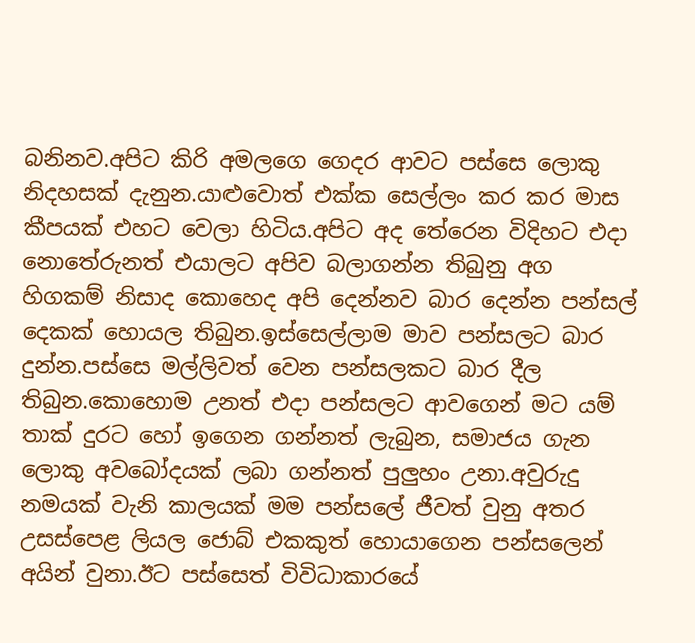බනිනව.අපිට කිරි අමලගෙ ගෙදර ආවට පස්සෙ ලොකු නිදහසක් දැනුන.යාළුවොත් එක්ක සෙල්ලං කර කර මාස කීපයක් එහට වෙලා හිටිය.අපිට අද තේරෙන විදිහට එදා නොතේරුනත් එයාලට අපිව බලාගන්න තිබුනු අග හිගකම් නිසාද කොහෙද අපි දෙන්නව බාර දෙන්න පන්සල් දෙකක් හොයල තිබුන.ඉස්සෙල්ලාම මාව පන්සලට බාර දුන්න.පස්සෙ මල්ලිවත් වෙන පන්සලකට බාර දීල තිබුන.කොහොම උනත් එදා පන්සලට ආවගෙන් මට යම් තාක් දුරට හෝ ඉගෙන ගන්නත් ලැබුන, සමාජය ගැන ලොකු අවබෝදයක් ලබා ගන්නත් පුලුහං උනා.අවුරුදු නමයක් වැනි කාලයක් මම පන්සලේ ජීවත් වුනු අතර උසස්පෙළ ලියල ජොබ් එකකුත් හොයාගෙන පන්සලෙන් අයින් වුනා.ඊට පස්සෙත් විවිධාකාරයේ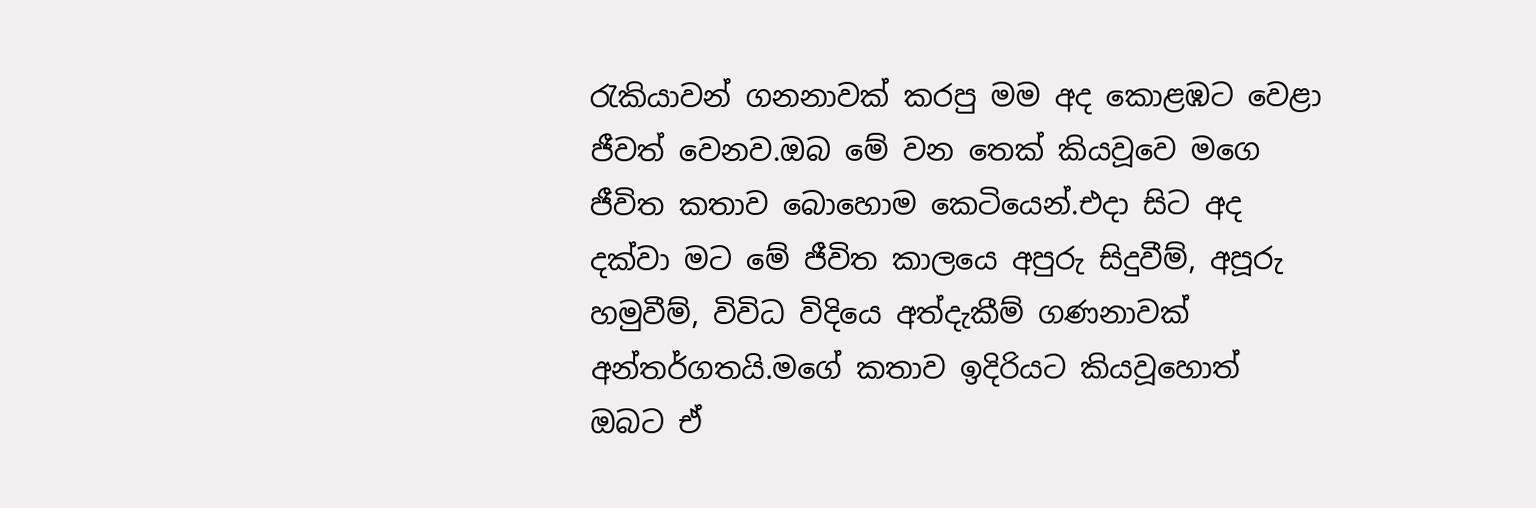රැකියාවන් ගනනාවක් කරපු මම අද කොළඹට වෙළා ජීවත් වෙනව.ඔබ මේ වන තෙක් කියවූවෙ මගෙ ජීවිත කතාව බොහොම කෙටියෙන්.එදා සිට අද දක්වා මට මේ ජීවිත කාලයෙ අපුරු සිදුවීම්, අපූරු හමුවීම්, විවිධ විදියෙ අත්දැකීම් ගණනාවක් අන්තර්ගතයි.මගේ කතාව ඉදිරියට කියවූහොත් ඔබට ඒ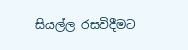සියල්ල රසවිදීමට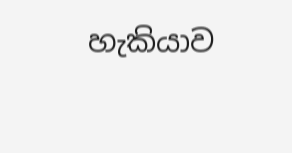හැකියාව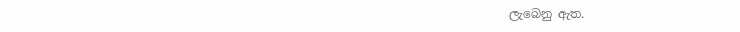ලැබෙනු ඇත.